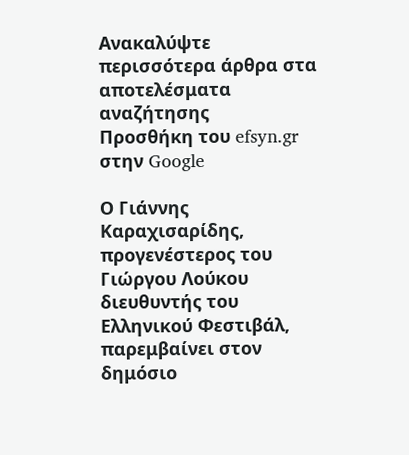Ανακαλύψτε περισσότερα άρθρα στα αποτελέσματα αναζήτησης
Προσθήκη του efsyn.gr στην Google

Ο Γιάννης Καραχισαρίδης, προγενέστερος του Γιώργου Λούκου διευθυντής του Ελληνικού Φεστιβάλ, παρεμβαίνει στον δημόσιο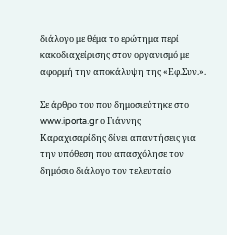διάλογο με θέμα το ερώτημα περί κακοδιαχείρισης στον οργανισμό με αφορμή την αποκάλυψη της «Εφ.Συν.».

Σε άρθρο του που δημοσιεύτηκε στο www.iporta.gr ο Γιάννης Καραχισαρίδης δίνει απαντήσεις για την υπόθεση που απασχόλησε τον δημόσιο διάλογο τον τελευταίο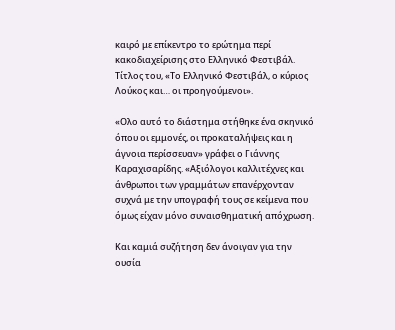καιρό με επίκεντρο το ερώτημα περί κακοδιαχείρισης στο Ελληνικό Φεστιβάλ. Τίτλος του, «Το Ελληνικό Φεστιβάλ, ο κύριος Λούκος και… οι προηγούμενοι».

«Ολο αυτό το διάστημα στήθηκε ένα σκηνικό όπου οι εμμονές, οι προκαταλήψεις και η άγνοια περίσσευαν» γράφει ο Γιάννης Καραχισαρίδης. «Αξιόλογοι καλλιτέχνες και άνθρωποι των γραμμάτων επανέρχονταν συχνά με την υπογραφή τους σε κείμενα που όμως είχαν μόνο συναισθηματική απόχρωση.

Και καμιά συζήτηση δεν άνοιγαν για την ουσία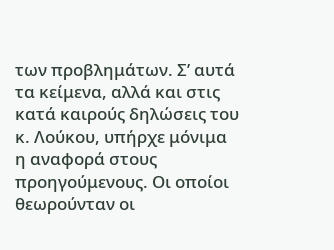των προβλημάτων. Σ’ αυτά τα κείμενα, αλλά και στις κατά καιρούς δηλώσεις του κ. Λούκου, υπήρχε μόνιμα η αναφορά στους προηγούμενους. Οι οποίοι θεωρούνταν οι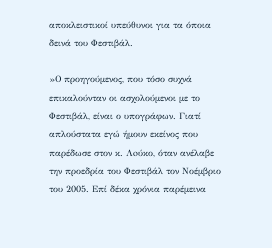αποκλειστικοί υπεύθυνοι για τα όποια δεινά του Φεστιβάλ.

»Ο προηγούμενος, που τόσο συχνά επικαλούνταν οι ασχολούμενοι με το Φεστιβάλ, είναι ο υπογράφων. Γιατί απλούστατα εγώ ήμουν εκείνος που παρέδωσε στον κ. Λoύκο, όταν ανέλαβε την προεδρία του Φεστιβάλ τον Νοέμβριο του 2005. Επί δέκα χρόνια παρέμεινα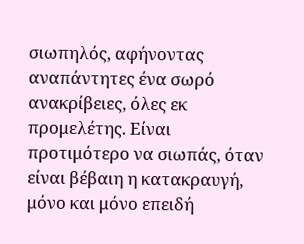σιωπηλός, αφήνοντας αναπάντητες ένα σωρό ανακρίβειες, όλες εκ προμελέτης. Είναι προτιμότερο να σιωπάς, όταν είναι βέβαιη η κατακραυγή, μόνο και μόνο επειδή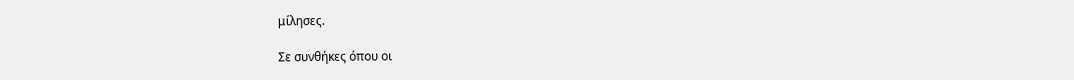μίλησες.

Σε συνθήκες όπου οι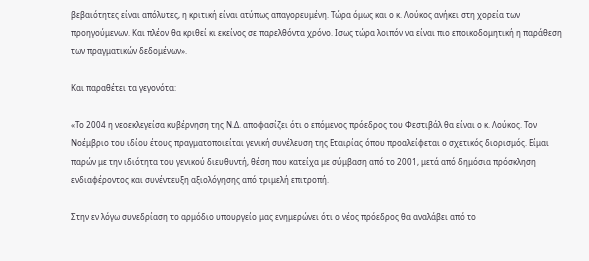βεβαιότητες είναι απόλυτες, η κριτική είναι ατύπως απαγορευμένη. Τώρα όμως και ο κ. Λούκος ανήκει στη χορεία των προηγούμενων. Και πλέον θα κριθεί κι εκείνος σε παρελθόντα χρόνο. Ισως τώρα λοιπόν να είναι πιο εποικοδομητική η παράθεση των πραγματικών δεδομένων».

Και παραθέτει τα γεγονότα:

«Το 2004 η νεοεκλεγείσα κυβέρνηση της Ν.Δ. αποφασίζει ότι ο επόμενος πρόεδρος του Φεστιβάλ θα είναι ο κ. Λούκος. Τον Νοέμβριο του ιδίου έτους πραγματοποιείται γενική συνέλευση της Εταιρίας όπου προαλείφεται ο σχετικός διορισμός. Είμαι παρών με την ιδιότητα του γενικού διευθυντή, θέση που κατείχα με σύμβαση από το 2001, μετά από δημόσια πρόσκληση ενδιαφέροντος και συνέντευξη αξιολόγησης από τριμελή επιτροπή.

Στην εν λόγω συνεδρίαση το αρμόδιο υπουργείο μας ενημερώνει ότι ο νέος πρόεδρος θα αναλάβει από το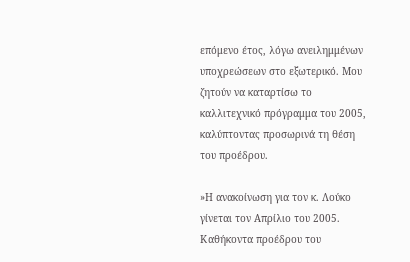επόμενο έτος, λόγω ανειλημμένων υποχρεώσεων στο εξωτερικό. Μου ζητούν να καταρτίσω το καλλιτεχνικό πρόγραμμα του 2005, καλύπτοντας προσωρινά τη θέση του προέδρου.

»Η ανακοίνωση για τον κ. Λούκο γίνεται τον Απρίλιο του 2005. Καθήκοντα προέδρου του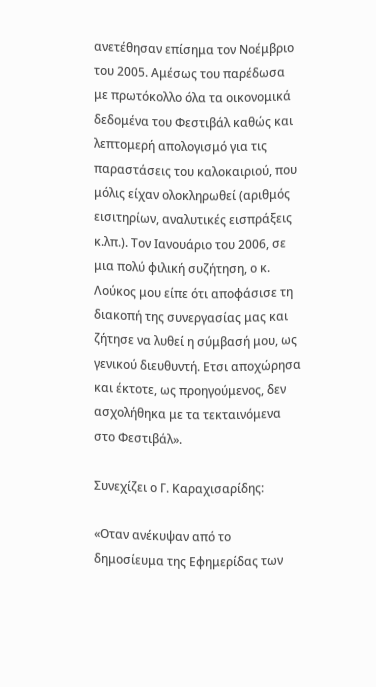ανετέθησαν επίσημα τον Νοέμβριο του 2005. Αμέσως του παρέδωσα με πρωτόκολλο όλα τα οικονομικά δεδομένα του Φεστιβάλ καθώς και λεπτομερή απολογισμό για τις παραστάσεις του καλοκαιριού, που μόλις είχαν ολοκληρωθεί (αριθμός εισιτηρίων, αναλυτικές εισπράξεις κ.λπ.). Τον Ιανουάριο του 2006, σε μια πολύ φιλική συζήτηση, ο κ. Λούκος μου είπε ότι αποφάσισε τη διακοπή της συνεργασίας μας και ζήτησε να λυθεί η σύμβασή μου, ως γενικού διευθυντή. Ετσι αποχώρησα και έκτοτε, ως προηγούμενος, δεν ασχολήθηκα με τα τεκταινόμενα στο Φεστιβάλ».

Συνεχίζει ο Γ. Καραχισαρίδης:

«Οταν ανέκυψαν από το δημοσίευμα της Εφημερίδας των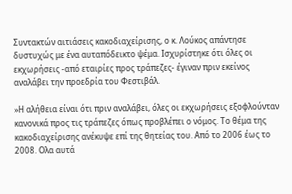Συντακτών αιτιάσεις κακοδιαχείρισης, ο κ. Λούκος απάντησε δυστυχώς με ένα αυταπόδεικτο ψέμα. Ισχυρίστηκε ότι όλες οι εκχωρήσεις -από εταιρίες προς τράπεζες- έγιναν πριν εκείνος αναλάβει την προεδρία του Φεστιβάλ.

»Η αλήθεια είναι ότι πριν αναλάβει, όλες οι εκχωρήσεις εξοφλούνταν κανονικά προς τις τράπεζες όπως προβλέπει ο νόμος. Το θέμα της κακοδιαχείρισης ανέκυψε επί της θητείας του. Από το 2006 έως το 2008. Ολα αυτά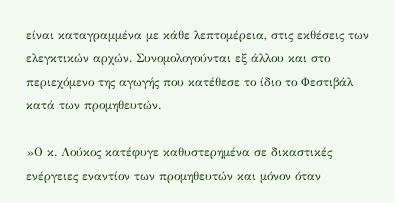είναι καταγραμμένα με κάθε λεπτομέρεια, στις εκθέσεις των ελεγκτικών αρχών. Συνομολογούνται εξ άλλου και στο περιεχόμενο της αγωγής που κατέθεσε το ίδιο το Φεστιβάλ κατά των προμηθευτών.

»Ο κ. Λούκος κατέφυγε καθυστερημένα σε δικαστικές ενέργειες εναντίον των προμηθευτών και μόνον όταν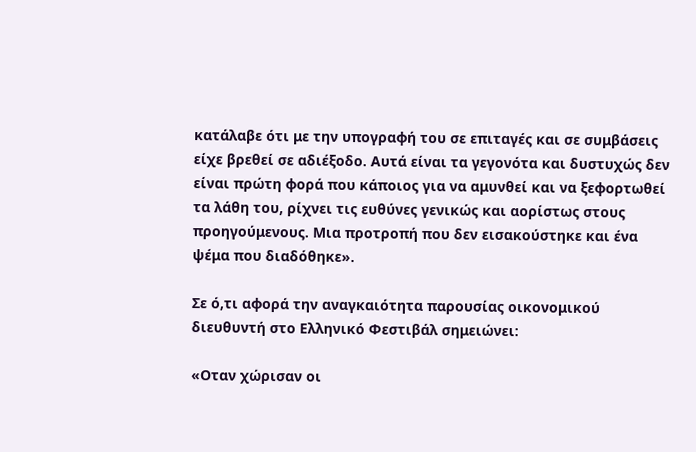κατάλαβε ότι με την υπογραφή του σε επιταγές και σε συμβάσεις είχε βρεθεί σε αδιέξοδο. Αυτά είναι τα γεγονότα και δυστυχώς δεν είναι πρώτη φορά που κάποιος για να αμυνθεί και να ξεφορτωθεί τα λάθη του, ρίχνει τις ευθύνες γενικώς και αορίστως στους προηγούμενους. Μια προτροπή που δεν εισακούστηκε και ένα ψέμα που διαδόθηκε».

Σε ό,τι αφορά την αναγκαιότητα παρουσίας οικονομικού διευθυντή στο Ελληνικό Φεστιβάλ σημειώνει:

«Οταν χώρισαν οι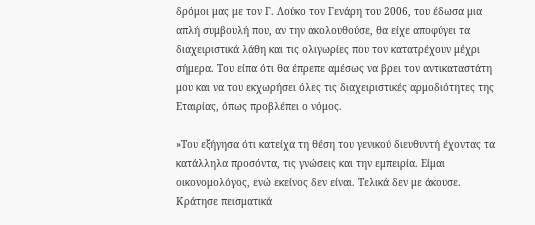δρόμοι μας με τον Γ. Λούκο τον Γενάρη του 2006, του έδωσα μια απλή συμβουλή που, αν την ακολουθούσε, θα είχε αποφύγει τα διαχειριστικά λάθη και τις ολιγωρίες που τον κατατρέχουν μέχρι σήμερα. Του είπα ότι θα έπρεπε αμέσως να βρει τον αντικαταστάτη μου και να του εκχωρήσει όλες τις διαχειριστικές αρμοδιότητες της Εταιρίας, όπως προβλέπει ο νόμος.

»Του εξήγησα ότι κατείχα τη θέση του γενικού διευθυντή έχοντας τα κατάλληλα προσόντα, τις γνώσεις και την εμπειρία. Είμαι οικονομολόγος, ενώ εκείνος δεν είναι. Τελικά δεν με άκουσε. Κράτησε πεισματικά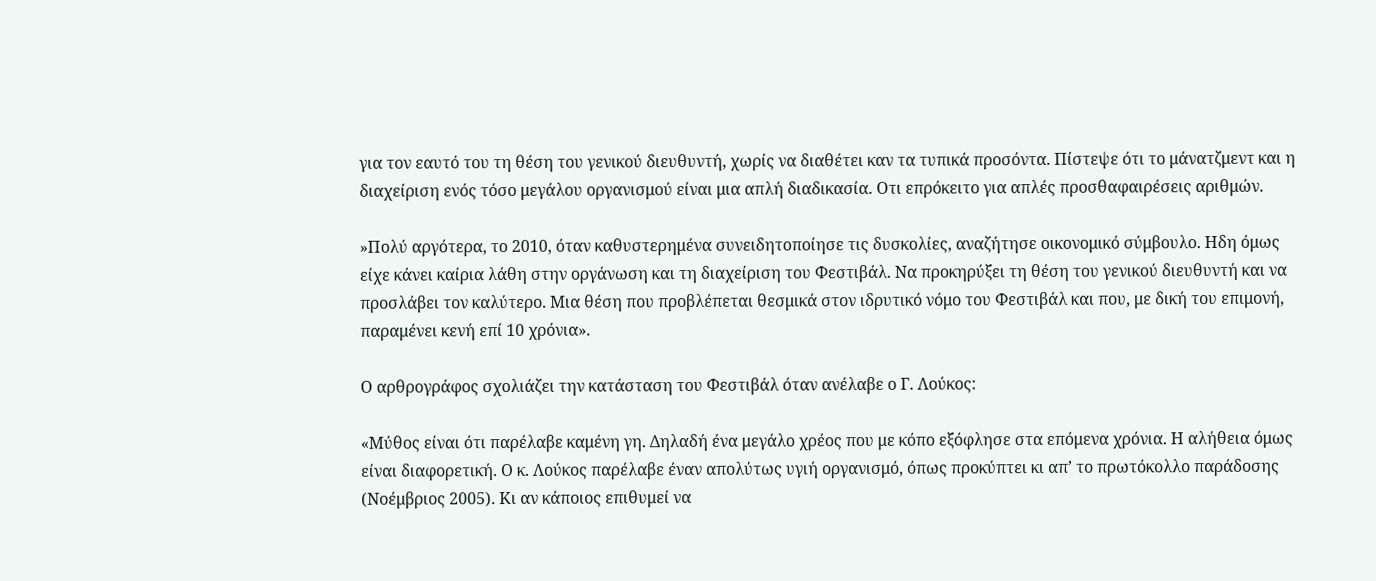για τον εαυτό του τη θέση του γενικού διευθυντή, χωρίς να διαθέτει καν τα τυπικά προσόντα. Πίστεψε ότι το μάνατζμεντ και η διαχείριση ενός τόσο μεγάλου οργανισμού είναι μια απλή διαδικασία. Οτι επρόκειτο για απλές προσθαφαιρέσεις αριθμών.

»Πολύ αργότερα, το 2010, όταν καθυστερημένα συνειδητοποίησε τις δυσκολίες, αναζήτησε οικονομικό σύμβουλο. Ηδη όμως είχε κάνει καίρια λάθη στην οργάνωση και τη διαχείριση του Φεστιβάλ. Να προκηρύξει τη θέση του γενικού διευθυντή και να προσλάβει τον καλύτερο. Μια θέση που προβλέπεται θεσμικά στον ιδρυτικό νόμο του Φεστιβάλ και που, με δική του επιμονή, παραμένει κενή επί 10 χρόνια».

Ο αρθρογράφος σχολιάζει την κατάσταση του Φεστιβάλ όταν ανέλαβε ο Γ. Λούκος:

«Μύθος είναι ότι παρέλαβε καμένη γη. Δηλαδή ένα μεγάλο χρέος που με κόπο εξόφλησε στα επόμενα χρόνια. Η αλήθεια όμως είναι διαφορετική. Ο κ. Λούκος παρέλαβε έναν απολύτως υγιή οργανισμό, όπως προκύπτει κι απ’ το πρωτόκολλο παράδοσης (Νοέμβριος 2005). Κι αν κάποιος επιθυμεί να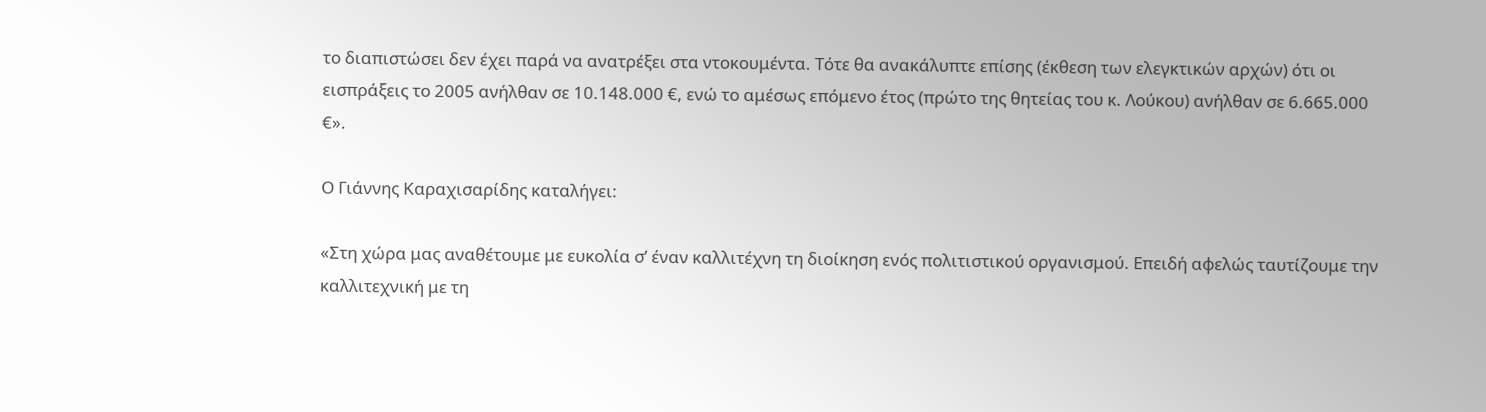το διαπιστώσει δεν έχει παρά να ανατρέξει στα ντοκουμέντα. Τότε θα ανακάλυπτε επίσης (έκθεση των ελεγκτικών αρχών) ότι οι εισπράξεις το 2005 ανήλθαν σε 10.148.000 €, ενώ το αμέσως επόμενο έτος (πρώτο της θητείας του κ. Λούκου) ανήλθαν σε 6.665.000 €».

Ο Γιάννης Καραχισαρίδης καταλήγει:

«Στη χώρα μας αναθέτουμε με ευκολία σ’ έναν καλλιτέχνη τη διοίκηση ενός πολιτιστικού οργανισμού. Επειδή αφελώς ταυτίζουμε την καλλιτεχνική με τη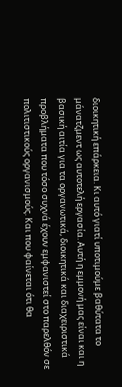διοικητική επάρκεια. Κι αυτό γιατί υποτιμούμε βαθύτατα το μάνατζμεντ ως αυτοτελή εργασία. Αυτή η εμμονή μας είναι και η βασική αιτία για τα οργανωτικά, διοικητικά και διαχειριστικά προβλήματα που τόσο συχνά έχουν εμφανιστεί στο παρελθόν σε πολιτιστικούς οργανισμούς. Και που φαίνεται ότι θα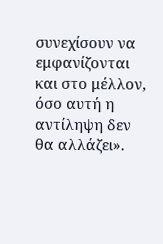συνεχίσουν να εμφανίζονται και στο μέλλον, όσο αυτή η αντίληψη δεν θα αλλάζει».